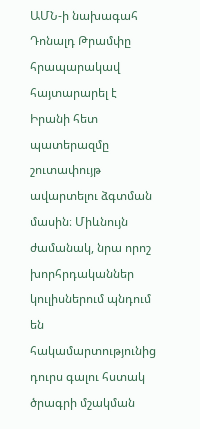ԱՄՆ-ի նախագահ Դոնալդ Թրամփը հրապարակավ հայտարարել է Իրանի հետ պատերազմը շուտափույթ ավարտելու ձգտման մասին։ Միևնույն ժամանակ, նրա որոշ խորհրդականներ կուլիսներում պնդում են հակամարտությունից դուրս գալու հստակ ծրագրի մշակման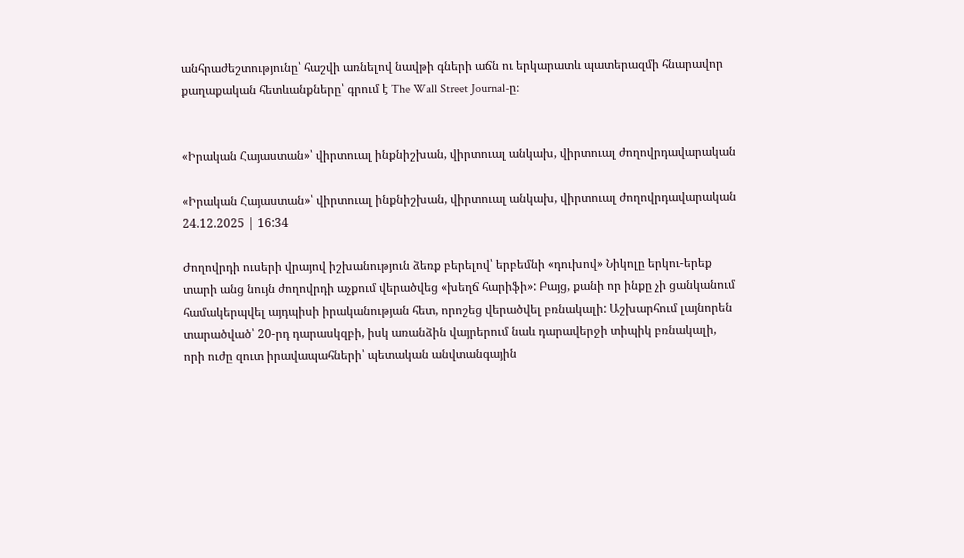անհրաժեշտությունը՝ հաշվի առնելով նավթի գների աճն ու երկարատև պատերազմի հնարավոր քաղաքական հետևանքները՝ գրում է The Wall Street Journal-ը։


«Իրական Հայաստան»՝ վիրտուալ ինքնիշխան, վիրտուալ անկախ, վիրտուալ ժողովրդավարական

«Իրական Հայաստան»՝ վիրտուալ ինքնիշխան, վիրտուալ անկախ, վիրտուալ ժողովրդավարական
24.12.2025 | 16:34

Ժողովրդի ուսերի վրայով իշխանություն ձեռք բերելով՝ երբեմնի «դուխով» Նիկոլը երկու-երեք տարի անց նույն ժողովրդի աչքում վերածվեց «խեղճ հարիֆի»: Բայց, քանի որ ինքը չի ցանկանում համակերպվել այդպիսի իրականության հետ, որոշեց վերածվել բռնակալի: Աշխարհում լայնորեն տարածված՝ 20-րդ դարասկզբի, իսկ առանձին վայրերում նաև դարավերջի տիպիկ բռնակալի, որի ուժը զուտ իրավապահների՝ պետական անվտանգային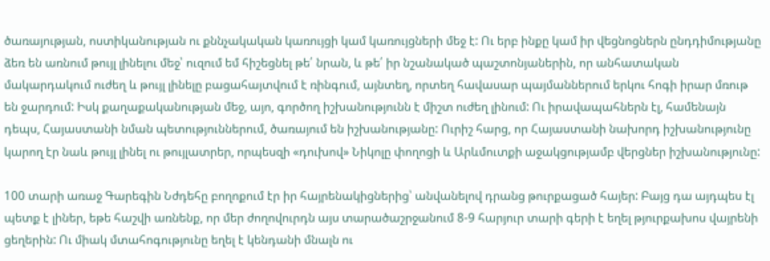ծառայության, ոստիկանության ու քննչակական կառույցի կամ կառույցների մեջ է: Ու երբ ինքը կամ իր վեցնոցներն ընդդիմությանը ձեռ են առնում թույլ լինելու մեջ՝ ուզում եմ հիշեցնել թե՛ նրան, և թե՛ իր նշանակած պաշտոնյաներին, որ անհատական մակարդակում ուժեղ և թույլ լինելը բացահայտվում է ռինգում, այնտեղ, որտեղ հավասար պայմաններում երկու հոգի իրար մռութ են ջարդում: Իսկ քաղաքականության մեջ, այո, գործող իշխանությունն է միշտ ուժեղ լինում: Ու իրավապահներն էլ, համենայն դեպս, Հայաստանի նման պետություններում, ծառայում են իշխանությանը: Ուրիշ հարց, որ Հայաստանի նախորդ իշխանությունը կարող էր նաև թույլ լինել ու թույլատրեր, որպեսզի «դուխով» Նիկոլը փողոցի և Արևմուտքի աջակցությամբ վերցներ իշխանությունը:

100 տարի առաջ Գարեգին Նժդեհը բողոքում էր իր հայրենակիցներից՝ անվանելով դրանց թուրքացած հայեր: Բայց դա այդպես էլ պետք է լիներ, եթե հաշվի առնենք, որ մեր ժողովուրդն այս տարածաշրջանում 8-9 հարյուր տարի գերի է եղել թյուրքախոս վայրենի ցեղերին: Ու միակ մտահոգությունը եղել է կենդանի մնալն ու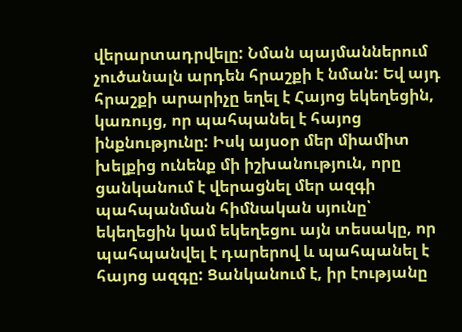վերարտադրվելը: Նման պայմաններում չուծանալն արդեն հրաշքի է նման: Եվ այդ հրաշքի արարիչը եղել է Հայոց եկեղեցին, կառույց, որ պահպանել է հայոց ինքնությունը: Իսկ այսօր մեր միամիտ խելքից ունենք մի իշխանություն, որը ցանկանում է վերացնել մեր ազգի պահպանման հիմնական սյունը՝ եկեղեցին կամ եկեղեցու այն տեսակը, որ պահպանվել է դարերով և պահպանել է հայոց ազգը: Ցանկանում է, իր էությանը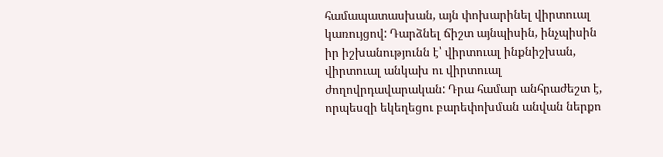համապատասխան, այն փոխարինել վիրտուալ կառույցով: Դարձնել ճիշտ այնպիսին, ինչպիսին իր իշխանությունն է՝ վիրտուալ ինքնիշխան, վիրտուալ անկախ ու վիրտուալ ժողովրդավարական: Դրա համար անհրաժեշտ է, որպեսզի եկեղեցու բարեփոխման անվան ներքո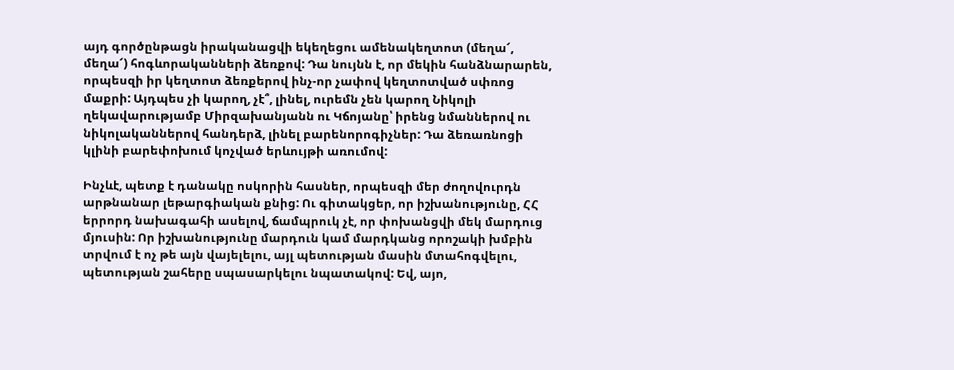այդ գործընթացն իրականացվի եկեղեցու ամենակեղտոտ (մեղա՜, մեղա՜) հոգևորականների ձեռքով: Դա նույնն է, որ մեկին հանձնարարեն, որպեսզի իր կեղտոտ ձեռքերով ինչ-որ չափով կեղտոտված սփռոց մաքրի: Այդպես չի կարող, չէ՞, լինել, ուրեմն չեն կարող Նիկոլի ղեկավարությամբ Միրզախանյանն ու Կճոյանը՝ իրենց նմաններով ու նիկոլականներով հանդերձ, լինել բարենորոգիչներ: Դա ձեռառնոցի կլինի բարեփոխում կոչված երևույթի առումով:

Ինչևէ, պետք է դանակը ոսկորին հասներ, որպեսզի մեր ժողովուրդն արթնանար լեթարգիական քնից: Ու գիտակցեր, որ իշխանությունը, ՀՀ երրորդ նախագահի ասելով, ճամպրուկ չէ, որ փոխանցվի մեկ մարդուց մյուսին: Որ իշխանությունը մարդուն կամ մարդկանց որոշակի խմբին տրվում է ոչ թե այն վայելելու, այլ պետության մասին մտահոգվելու, պետության շահերը սպասարկելու նպատակով: Եվ, այո,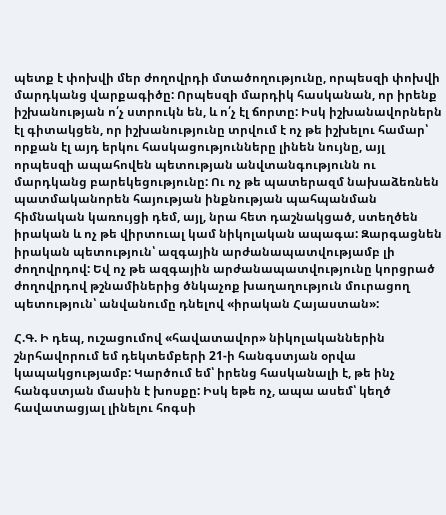պետք է փոխվի մեր ժողովրդի մտածողությունը, որպեսզի փոխվի մարդկանց վարքագիծը: Որպեսզի մարդիկ հասկանան, որ իրենք իշխանության ո՛չ ստրուկն են, և ո՛չ էլ ճորտը: Իսկ իշխանավորներն էլ գիտակցեն, որ իշխանությունը տրվում է ոչ թե իշխելու համար՝ որքան էլ այդ երկու հասկացությունները լինեն նույնը, այլ որպեսզի ապահովեն պետության անվտանգությունն ու մարդկանց բարեկեցությունը: Ու ոչ թե պատերազմ նախաձեռնեն պատմականորեն հայության ինքնության պահպանման հիմնական կառույցի դեմ, այլ, նրա հետ դաշնակցած, ստեղծեն իրական և ոչ թե վիրտուալ կամ նիկոլական ապագա: Զարգացնեն իրական պետություն՝ ազգային արժանապատվությամբ լի ժողովրդով: Եվ ոչ թե ազգային արժանապատվությունը կորցրած ժողովրդով թշնամիներից ծնկաչոք խաղաղություն մուրացող պետություն՝ անվանումը դնելով «իրական Հայաստան»:

Հ.Գ. Ի դեպ, ուշացումով «հավատավոր» նիկոլականներին շնրհավորում եմ դեկտեմբերի 21-ի հանգստյան օրվա կապակցությամբ: Կարծում եմ՝ իրենց հասկանալի է, թե ինչ հանգստյան մասին է խոսքը: Իսկ եթե ոչ, ապա ասեմ՝ կեղծ հավատացյալ լինելու հոգսի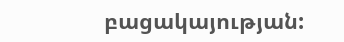բացակայության: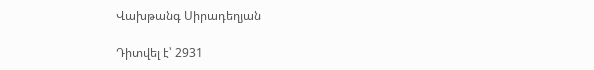Վախթանգ Սիրադեղյան

Դիտվել է՝ 2931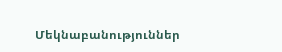Մեկնաբանություններ